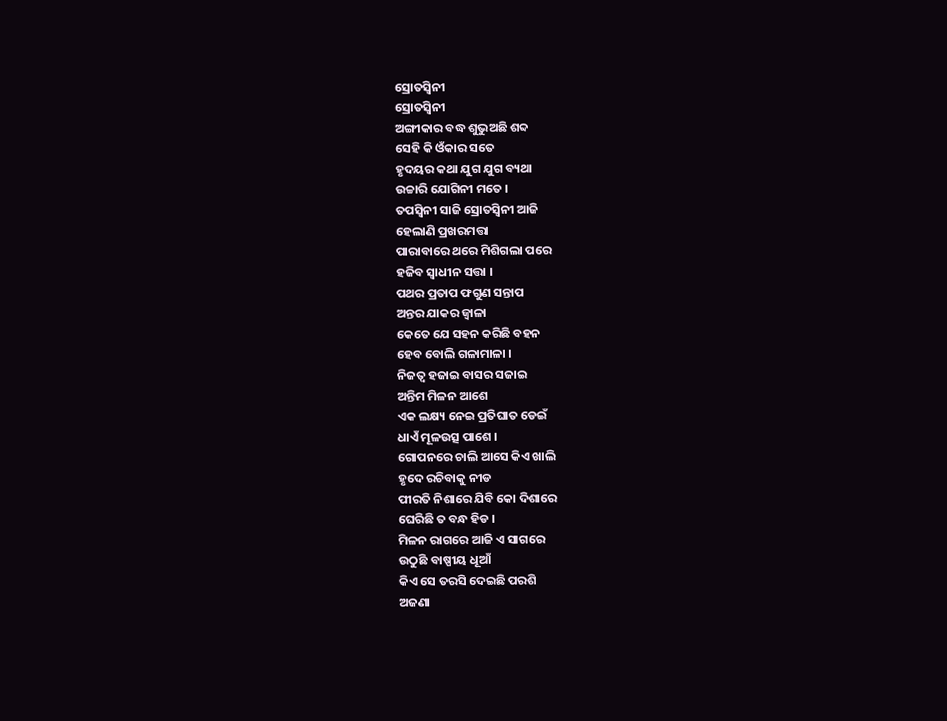ସ୍ରୋତସ୍ଵିନୀ
ସ୍ରୋତସ୍ଵିନୀ
ଅଙ୍ଗୀକାର ବଦ୍ଧ ଶୁଭୁଅଛି ଶବ୍ଦ
ସେହି କି ଓଁକାର ସତେ
ହୃଦୟର କଥା ଯୁଗ ଯୁଗ ବ୍ୟଥା
ଉଚ୍ଚାରି ଯୋଗିନୀ ମତେ ।
ତପସ୍ଵିନୀ ସାଜି ସ୍ରୋତସ୍ଵିନୀ ଆଜି
ହେଲାଣି ପ୍ରଖରମତ୍ତା
ପାରାବାରେ ଥରେ ମିଶିଗଲା ପରେ
ହଜିବ ସ୍ଵାଧୀନ ସତ୍ତା ।
ପଥର ପ୍ରତାପ ଫଗୁଣ ସନ୍ତାପ
ଅନ୍ତର ଯାକର ଜ୍ଵାଳା
କେତେ ଯେ ସହନ କରିଛି ବହନ
ହେବ ବୋଲି ଗଳାମାଳା ।
ନିଜତ୍ଵ ହଜାଇ ବାସର ସଜାଇ
ଅନ୍ତିମ ମିଳନ ଆଶେ
ଏକ ଲକ୍ଷ୍ୟ ନେଇ ପ୍ରତିଘାତ ଡେଇଁ
ଧାଏଁ ମୂଳଉତ୍ସ ପାଶେ ।
ଗୋପନରେ ଚାଲି ଆସେ କିଏ ଖାଲି
ହୃଦେ ରଚିବାକୁ ନୀଡ
ପୀରତି ନିଶାରେ ଯିବି କୋ ଦିଶାରେ
ଘେରିଛି ତ ବନ୍ଧ ହିଡ ।
ମିଳନ ରାଗରେ ଆଜି ଏ ସାଗରେ
ଉଠୁଛି ବାଷ୍ପୀୟ ଧୂଆଁ
କିଏ ସେ ତରସି ଦେଇଛି ପରଶି
ଅଜଣା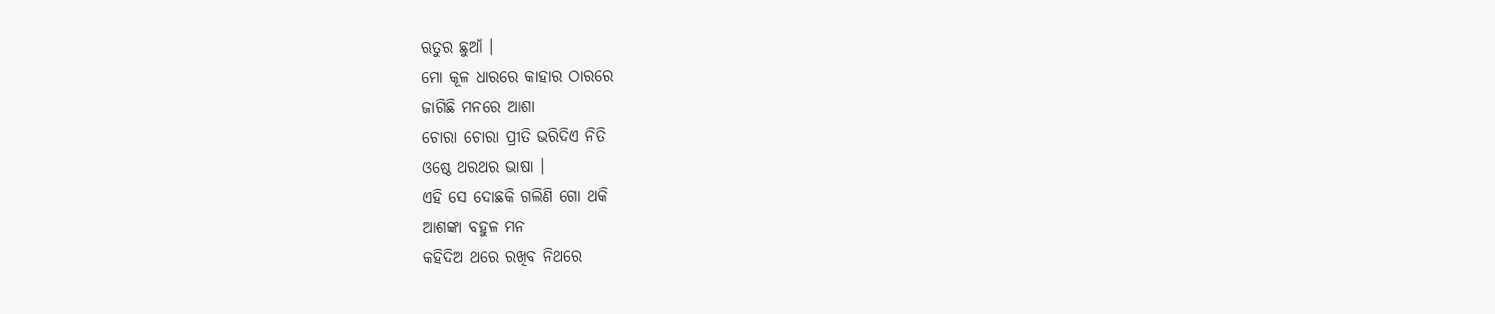ଋତୁର ଛୁଆଁ ।
ମୋ କୂଳ ଧାରରେ କାହାର ଠାରରେ
ଜାଗିଛି ମନରେ ଆଶା
ଚୋରା ଚୋରା ପ୍ରୀତି ଭରିଦିଏ ନିତି
ଓଷ୍ଠେ ଥରଥର ଭାଷା ।
ଏହି ସେ ଦୋଛକି ଗଲିଣି ଗୋ ଥକି
ଆଶଙ୍କା ବହୁଳ ମନ
କହିଦିଅ ଥରେ ରଖିବ ନିଥରେ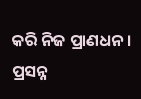କରି ନିଜ ପ୍ରାଣଧନ ।
ପ୍ରସନ୍ନ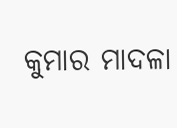କୁମାର ମାଦଳା